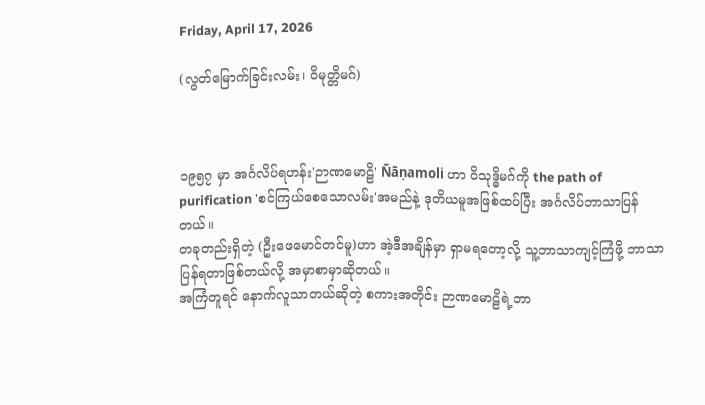Friday, April 17, 2026

(လွတ်မြောက်ခြင်းလမ်း၊ ဝိမုတ္တိမဂ်)



၁၉၅၇ မှာ အင်္ဂလိပ်ရဟန်း'ဉာဏမောဠိ' Ñāṇamoli ဟာ ဝိသုဒ္ဓိမဂ်ကို the path of purification 'စင်ကြယ်စေသောလမ်း'အမည်နဲ့ ဒုတိယမူအဖြစ်ထပ်ပြီး အင်္ဂလိပ်ဘာသာပြန်တယ်။
တခုတည်းရှိတဲ့ (ဦးဖေမောင်တင်မူ)ဟာ အဲ့ဒီအချိန်မှာ ရှာမရတော့လို့ သူ့ဘာသာကျင့်ကြံဖို့ ဘာသာပြန်ရတာဖြစ်တယ်လို့ အမှာစာမှာဆိုတယ်။
အကြံတူရင် နောက်လူသာတယ်ဆိုတဲ့ စကားအတိုင်း ဉာဏမောဠိရဲ့ဘာ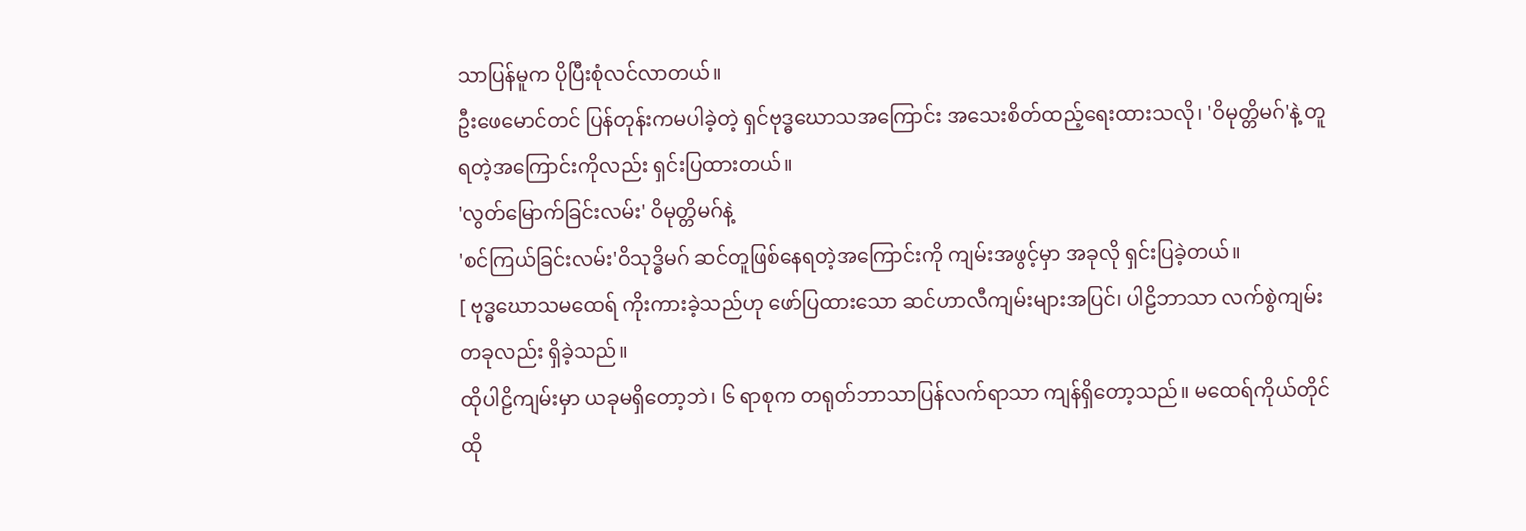သာပြန်မူက ပိုပြီးစုံလင်လာတယ်။
ဦးဖေမောင်တင် ပြန်တုန်းကမပါခဲ့တဲ့ ရှင်ဗုဒ္ဓဃောသအကြောင်း အသေးစိတ်ထည့်ရေးထားသလို၊ 'ဝိမုတ္တိမဂ်'နဲ့ တူရတဲ့အကြောင်းကိုလည်း ရှင်းပြထားတယ်။
'လွတ်မြောက်ခြင်းလမ်း' ဝိမုတ္တိမဂ်နဲ့
'စင်ကြယ်ခြင်းလမ်း'ဝိသုဒ္ဓိမဂ် ဆင်တူဖြစ်နေရတဲ့အကြောင်းကို ကျမ်းအဖွင့်မှာ အခုလို ရှင်းပြခဲ့တယ်။
[ ဗုဒ္ဓဃောသမထေရ် ကိုးကားခဲ့သည်ဟု ဖော်ပြထားသော ဆင်ဟာလီကျမ်းများအပြင်၊ ပါဠိဘာသာ လက်စွဲကျမ်းတခုလည်း ရှိခဲ့သည်။
ထိုပါဠိကျမ်းမှာ ယခုမရှိတော့ဘဲ၊ ၆ ရာစုက တရုတ်ဘာသာပြန်လက်ရာသာ ကျန်ရှိတော့သည်။ မထေရ်ကိုယ်တိုင် ထို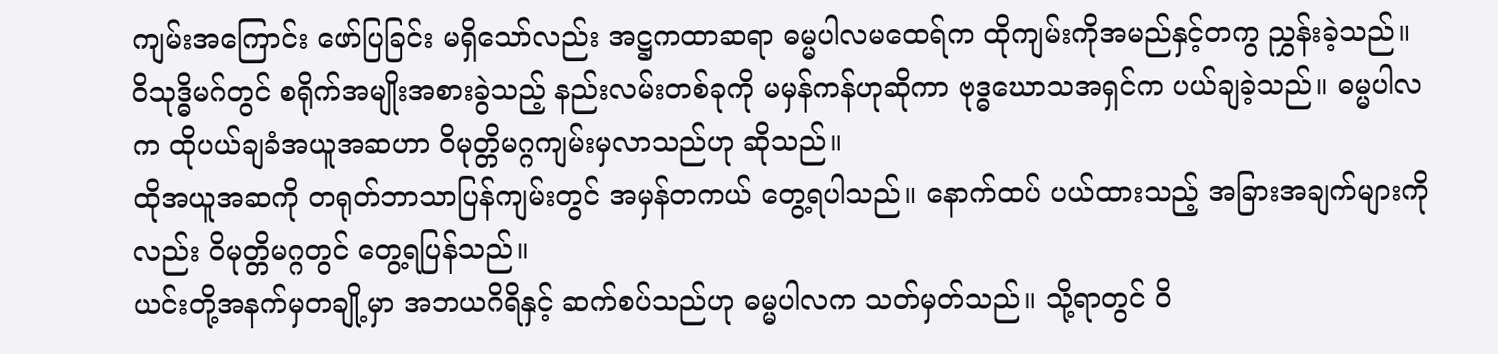ကျမ်းအကြောင်း ဖော်ပြခြင်း မရှိသော်လည်း အဋ္ဌကထာဆရာ ဓမ္မပါလမထေရ်က ထိုကျမ်းကိုအမည်နှင့်တကွ ညွှန်းခဲ့သည်။
ဝိသုဒ္ဓိမဂ်တွင် စရိုက်အမျိုးအစားခွဲသည့် နည်းလမ်းတစ်ခုကို မမှန်ကန်ဟုဆိုကာ ဗုဒ္ဓဃောသအရှင်က ပယ်ချခဲ့သည်။ ဓမ္မပါလက ထိုပယ်ချခံအယူအဆဟာ ဝိမုတ္တိမဂ္ဂကျမ်းမှလာသည်ဟု ဆိုသည်။
ထိုအယူအဆကို တရုတ်ဘာသာပြန်ကျမ်းတွင် အမှန်တကယ် တွေ့ရပါသည်။ နောက်ထပ် ပယ်ထားသည့် အခြားအချက်များကိုလည်း ဝိမုတ္တိမဂ္ဂတွင် တွေ့ရပြန်သည်။
ယင်းတို့အနက်မှတချို့မှာ အဘယဂိရိနှင့် ဆက်စပ်သည်ဟု ဓမ္မပါလက သတ်မှတ်သည်။ သို့ရာတွင် ဝိ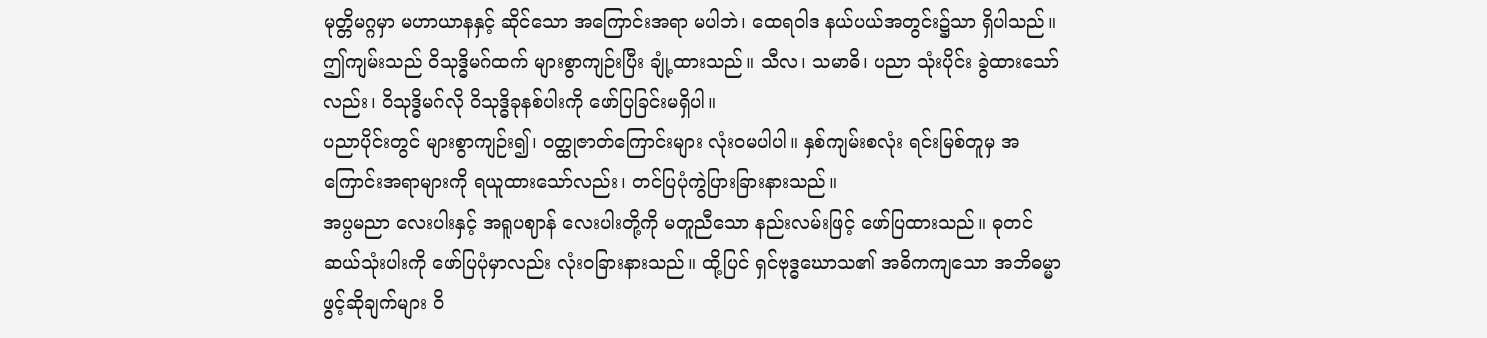မုတ္တိမဂ္ဂမှာ မဟာယာနနှင့် ဆိုင်သော အကြောင်းအရာ မပါဘဲ၊ ထေရဝါဒ နယ်ပယ်အတွင်း၌သာ ရှိပါသည်။
ဤကျမ်းသည် ဝိသုဒ္ဓိမဂ်ထက် များစွာကျဉ်းပြီး ချုံ့ထားသည်။ သီလ၊ သမာဓိ၊ ပညာ သုံးပိုင်း ခွဲထားသော်လည်း၊ ဝိသုဒ္ဓိမဂ်လို ဝိသုဒ္ဓိခုနစ်ပါးကို ဖော်ပြခြင်းမရှိပါ။
ပညာပိုင်းတွင် များစွာကျဉ်း၍၊ ဝတ္ထုဇာတ်ကြောင်းများ လုံးဝမပါပါ။ နှစ်ကျမ်းစလုံး ရင်းမြစ်တူမှ အကြောင်းအရာများကို ရယူထားသော်လည်း၊ တင်ပြပုံကွဲပြားခြားနားသည်။
အပ္ပမညာ လေးပါးနှင့် အရူပဈာန် လေးပါးတို့ကို မတူညီသော နည်းလမ်းဖြင့် ဖော်ပြထားသည်။ ဓုတင်ဆယ်သုံးပါးကို ဖော်ပြပုံမှာလည်း လုံးဝခြားနားသည်။ ထို့ပြင် ရှင်ဗုဒ္ဓဃောသ၏ အဓိကကျသော အဘိဓမ္မာဖွင့်ဆိုချက်များ ဝိ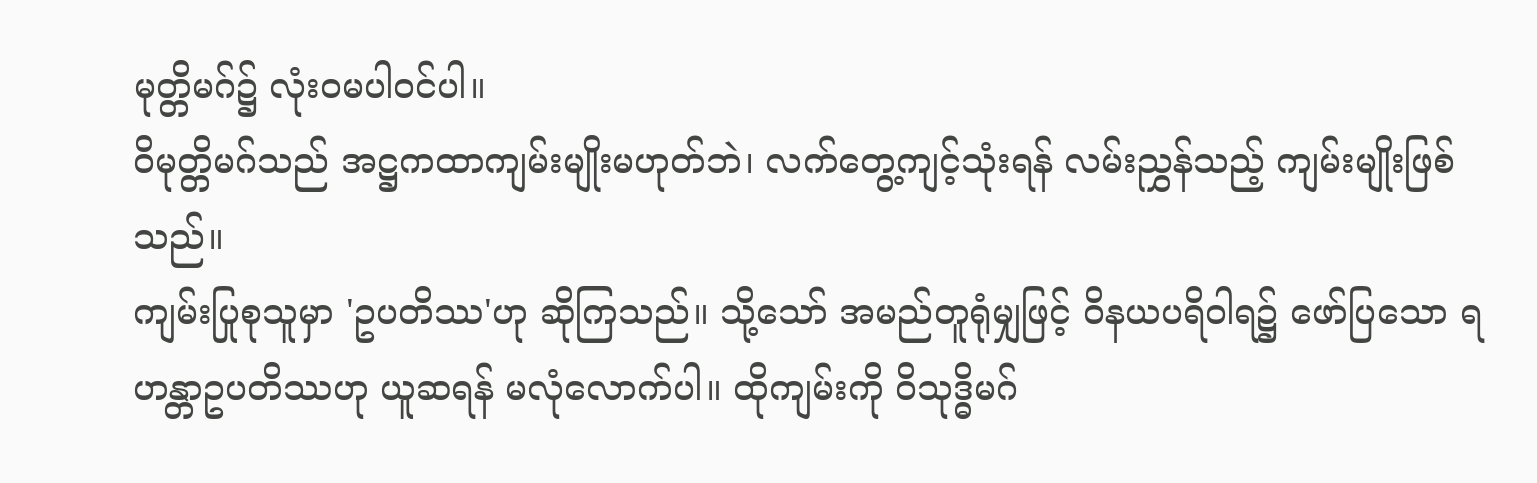မုတ္တိမဂ်၌ လုံးဝမပါဝင်ပါ။
ဝိမုတ္တိမဂ်သည် အဋ္ဌကထာကျမ်းမျိုးမဟုတ်ဘဲ၊ လက်တွေ့ကျင့်သုံးရန် လမ်းညွှန်သည့် ကျမ်းမျိုးဖြစ်သည်။
ကျမ်းပြုစုသူမှာ 'ဥပတိဿ'ဟု ဆိုကြသည်။ သို့သော် အမည်တူရုံမျှဖြင့် ဝိနယပရိဝါရ၌ ဖော်ပြသော ရဟန္တာဥပတိဿဟု ယူဆရန် မလုံလောက်ပါ။ ထိုကျမ်းကို ဝိသုဒ္ဓိမဂ်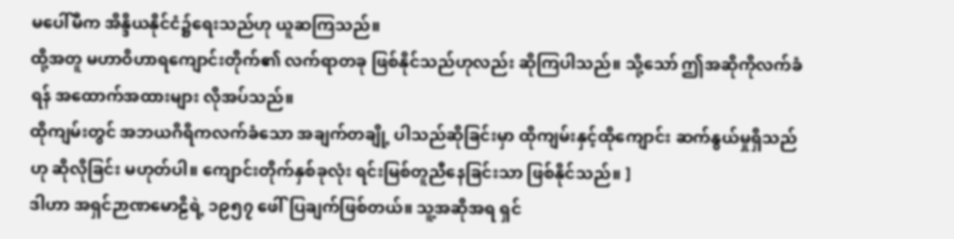မပေါ်မီက အိန္ဒိယနိုင်ငံ၌ရေးသည်ဟု ယူဆကြသည်။
ထို့အတူ မဟာဝိဟာရကျောင်းတိုက်၏ လက်ရာတခု ဖြစ်နိုင်သည်ဟုလည်း ‌ဆိုကြပါသည်။ သို့သော် ဤအဆိုကိုလက်ခံရန် အထောက်အထားများ လိုအပ်သည်။
ထိုကျမ်းတွင် အဘယဂိရိကလက်ခံသော အချက်တချို့ ပါသည်ဆိုခြင်းမှာ ထိုကျမ်းနှင့်ထိုကျောင်း ဆက်နွယ်မှုရှိသည်ဟု ဆိုလိုခြင်း မဟုတ်ပါ။ ကျောင်းတိုက်နှစ်ခုလုံး ရင်းမြစ်တူညီနေခြင်းသာ ဖြစ်နိုင်သည်။ ]
ဒါဟာ အရှင်ဉာဏမောဠိရဲ့ ၁၉၅၇ ဖေါ်ပြချက်ဖြစ်တယ်။ သူ့အဆိုအရ ရှင်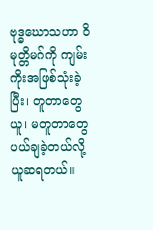ဗုဒ္ဓဃောသဟာ ဝိမုတ္တိမဂ်ကို ကျမ်းကိုးအဖြစ်သုံးခဲ့ပြီး၊ တူတာတွေယူ၊ မတူတာတွေ ပယ်ချခဲ့တယ်လို့ ယူဆရတယ်။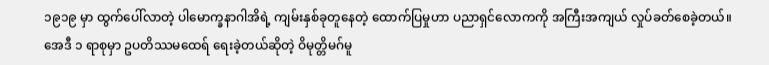၁၉၁၉ မှာ ထွက်ပေါ်လာတဲ့ ပါမောက္ခနာဂါအိရဲ့ ကျမ်းနှစ်ခုတူနေတဲ့ ထောက်ပြမှုဟာ ပညာရှင်လောကကို အကြီးအကျယ် လှုပ်ခတ်စေခဲ့တယ်။
အေဒီ ၁ ရာစုမှာ ဥပတိဿမထေရ် ရေးခဲ့တယ်ဆိုတဲ့ ဝိမုတ္တိမဂ်မူ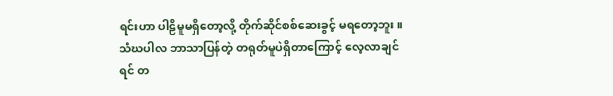ရင်းဟာ ပါဠိမူမရှိတော့လို့ တိုက်ဆိုင်စစ်ဆေးခွင့် မရတော့ဘူး။
သံဃပါလ ဘာသာပြန်တဲ့ တရုတ်မူပဲရှိတာကြောင့် လေ့လာချင်ရင် တ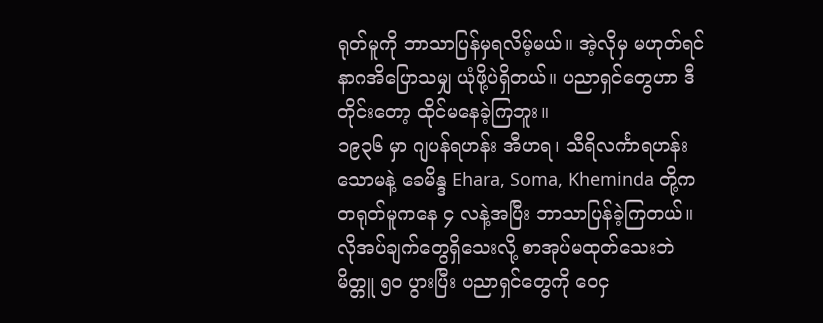ရုတ်မူကို ဘာသာပြန်မှရလိမ့်မယ်။ အဲ့လိုမှ မဟုတ်ရင် နာဂအိပြောသမျှ ယုံဖို့ပဲရှိတယ်။ ပညာရှင်တွေဟာ ဒီတိုင်းတော့ ထိုင်မနေခဲ့ကြဘူး။
၁၉၃၆ မှာ ဂျပန်ရဟန်း အီဟရ၊ သီရိလင်္ကာရဟန်း သောမနဲ့ ခေမိန္ဒ Ehara, Soma, Kheminda တို့က တရုတ်မူကနေ ၄ လနဲ့အပြီး ဘာသာပြန်ခဲ့ကြတယ်။ လိုအပ်ချက်တွေရှိသေးလို့ စာအုပ်မထုတ်သေးဘဲ မိတ္တူ ၅၀ ပွားပြီး ပညာရှင်တွေကို ဝေငှ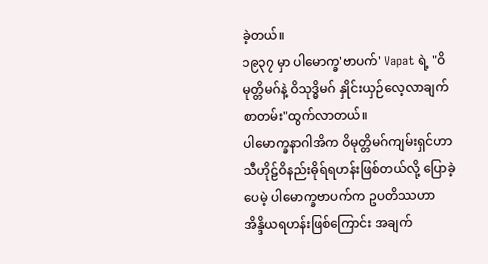ခဲ့တယ်။
၁၉၃၇ မှာ ပါမောက္ခ'ဗာပက်' Vapat ရဲ့ "ဝိမုတ္တိမဂ်နဲ့ ဝိသုဒ္ဓိမဂ် နှိုင်းယှဉ်လေ့လာချက် စာတမ်း"ထွက်လာတယ်။
ပါမောက္ခနာဂါအိက ဝိမုတ္တိမဂ်ကျမ်းရှင်ဟာ သီဟိုဠ်ဝိနည်းဓိုရ်ရဟန်းဖြစ်တယ်လို့ ပြောခဲ့ပေမဲ့ ပါမောက္ခဗာပက်က ဥပတိဿဟာ အိန္ဒိယရဟန်းဖြစ်ကြောင်း အချက်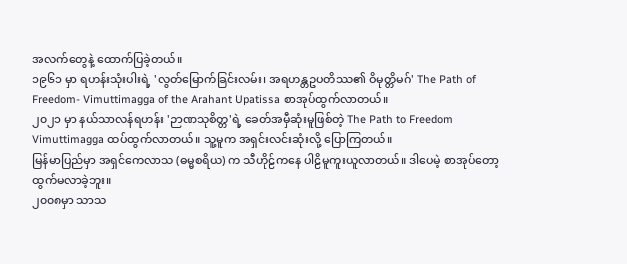အလက်တွေနဲ့ ထောက်ပြခဲ့တယ်။
၁၉၆၁ မှာ ရဟန်းသုံးပါးရဲ့ 'လွတ်မြောက်ခြင်းလမ်း၊ အရဟန္တဥပတိဿ၏ ဝိမုတ္တိမဂ်' The Path of Freedom- Vimuttimagga of the Arahant Upatissa စာအုပ်ထွက်လာတယ်။
၂၀၂၁ မှာ နယ်သာလန်ရဟန်း 'ဉာဏသုစိတ္တ'ရဲ့ ခေတ်အမှီဆုံးမူဖြစ်တဲ့ The Path to Freedom Vimuttimagga ထပ်ထွက်လာတယ်။ သူ့မူက အရှင်းလင်းဆုံးလို့ ပြောကြတယ်။
မြန်မာပြည်မှာ အရှင်ကေလာသ (ဓမ္မစရိယ) က သီဟိုဠ်ကနေ ပါဠိမူကူးယူလာတယ်။ ဒါပေမဲ့ စာအုပ်တော့ ထွက်မလာခဲ့ဘူး။
၂၀၀၈မှာ သာသ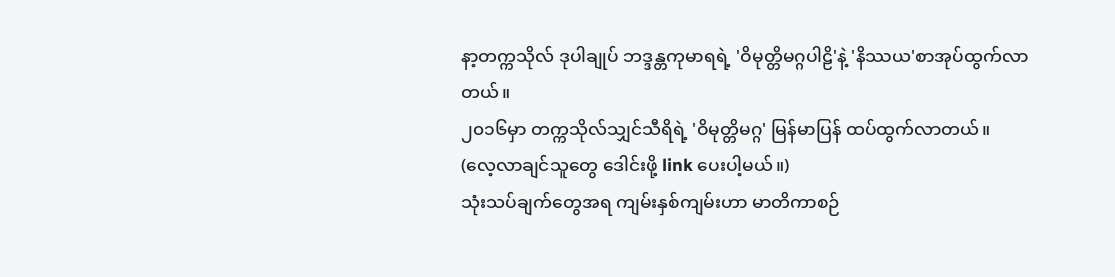နာ့တက္ကသိုလ် ဒုပါချုပ် ဘဒ္ဒန္တကုမာရရဲ့ 'ဝိမုတ္တိမဂ္ဂပါဠိ'နဲ့ 'နိဿယ'စာအုပ်ထွက်လာတယ်။
၂၀၁၆မှာ တက္ကသိုလ်သျှင်သီရိရဲ့ 'ဝိမုတ္တိမဂ္ဂ' မြန်မာပြန် ထပ်ထွက်လာတယ်။
(လေ့လာချင်သူတွေ ဒေါင်းဖို့ link ပေးပါ့မယ်။)
သုံးသပ်ချက်တွေအရ ကျမ်းနှစ်ကျမ်းဟာ မာတိကာစဉ်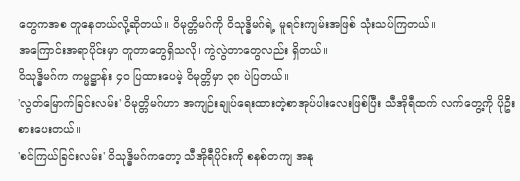တွေကအစ တူနေတယ်လို့ဆိုတယ်။ ဝိမုတ္တိမဂ်ကို ဝိသုဒ္ဓိမဂ်ရဲ့ မူရင်းကျမ်းအဖြစ် သုံးသပ်ကြတယ်။
အကြောင်းအရာပိုင်းမှာ တူတာတွေရှိသလို၊ ကွဲလွဲတာတွေလည်း ရှိတယ်။
ဝိသုဒ္ဓိမဂ်က ကမ္မဋ္ဌာန်း ၄၀ ပြထားပေမဲ့ ဝိမုတ္တိမှာ ၃၈ ပဲပြတယ်။
'လွတ်မြောက်ခြင်းလမ်း' ဝိမုတ္တိမဂ်ဟာ အကျဉ်းချုပ်ရေးထားတဲ့စာအုပ်ပါးလေးဖြစ်ပြီး သီအိုရီထက် လက်တွေ့ကို ပိုဦးစားပေးတယ်။
'စင်ကြယ်ခြင်းလမ်း' ဝိသုဒ္ဓိမဂ်ကတော့ သီအိုရီပိုင်းကို စနစ်တကျ အနု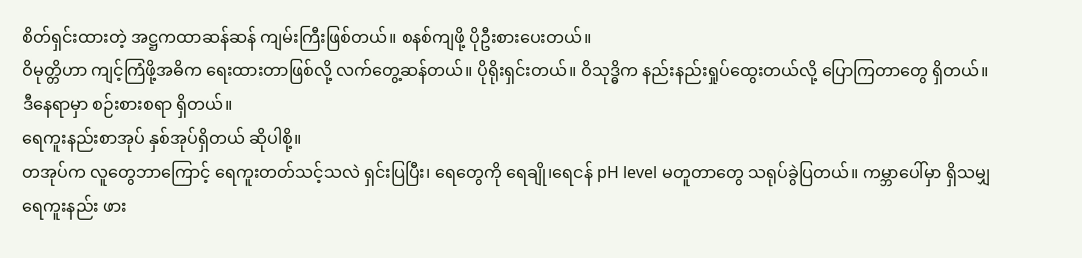စိတ်ရှင်းထားတဲ့ အဋ္ဌကထာဆန်ဆန် ကျမ်းကြီးဖြစ်တယ်။ စနစ်ကျဖို့ ပိုဦးစား‌ပေးတယ်။
ဝိမုတ္တိဟာ ကျင့်ကြံဖို့အဓိက ရေးထားတာဖြစ်လို့ လက်တွေ့ဆန်တယ်။ ပိုရိုးရှင်းတယ်။ ဝိသုဒ္ဓိက နည်းနည်းရှုပ်ထွေးတယ်လို့ ပြောကြတာတွေ ရှိတယ်။
ဒီနေရာမှာ စဉ်းစားစရာ ရှိတယ်။
ရေကူးနည်းစာအုပ် နှစ်အုပ်ရှိတယ် ဆိုပါစို့။
တအုပ်က လူတွေဘာကြောင့် ရေကူးတတ်သင့်သလဲ ရှင်းပြပြီး၊ ရေတွေကို ရေချို၊ရေငန် pH level မတူတာတွေ သရုပ်ခွဲပြတယ်။ ကမ္ဘာပေါ်မှာ ရှိသမျှ ရေကူးနည်း ဖား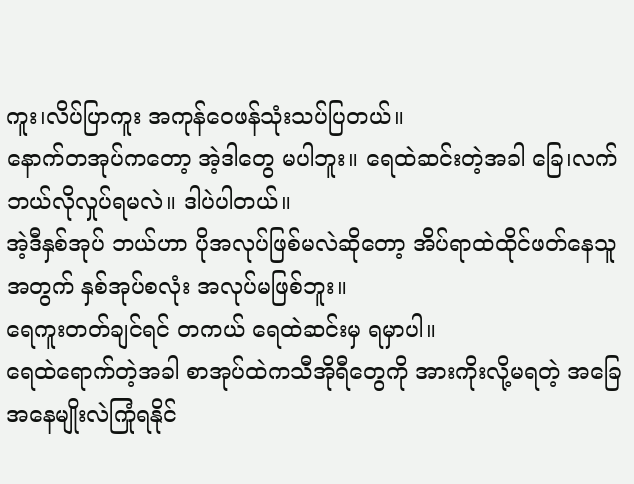ကူး၊လိပ်ပြာကူး အကုန်ဝေဖန်သုံးသပ်ပြတယ်။
နောက်တအုပ်ကတော့ အဲ့ဒါတွေ မပါဘူး။ ရေထဲဆင်းတဲ့အခါ ခြေ၊လက် ဘယ်လိုလှုပ်ရမလဲ။ ဒါပဲပါတယ်။
အဲ့ဒီနှစ်အုပ် ဘယ်ဟာ ပိုအလုပ်ဖြစ်မလဲဆိုတော့ အိပ်ရာထဲထိုင်ဖတ်နေသူအတွက် နှစ်အုပ်စလုံး အလုပ်မဖြစ်ဘူး။
ရေကူးတတ်ချင်ရင် တကယ် ရေထဲဆင်းမှ ရမှာပါ။
ရေထဲရောက်တဲ့အခါ စာအုပ်ထဲကသီအိုရီတွေကို အားကိုးလို့မရတဲ့ အခြေအနေမျိုးလဲကြုံရနိုင်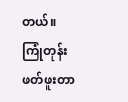တယ်။
ကြုံတုန်း ဖတ်ဖူးတာ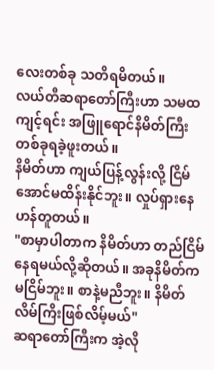လေးတစ်ခု သတိရမိတယ်။
လယ်တီဆရာတော်ကြီးဟာ သမထကျင့်ရင်း အဖြူရောင်နိမိတ်ကြီး တစ်ခုရခဲ့ဖူးတယ်။
နိမိတ်ဟာ ကျယ်ပြန့်လွန်းလို့ ငြိမ်အောင်မထိန်းနိုင်ဘူး။ လှုပ်ရှားနေဟန်တူတယ်။
"စာမှာပါတာက နိမိတ်ဟာ တည်ငြိမ်နေရမယ်လို့ဆိုတယ်။ အခုနိမိတ်က မငြိမ်ဘူး။ စာနဲ့မညီဘူး။ နိမိတ်လိမ်ကြိးဖြစ်လိမ့်မယ်"
ဆရာတော်ကြီးက အဲ့လို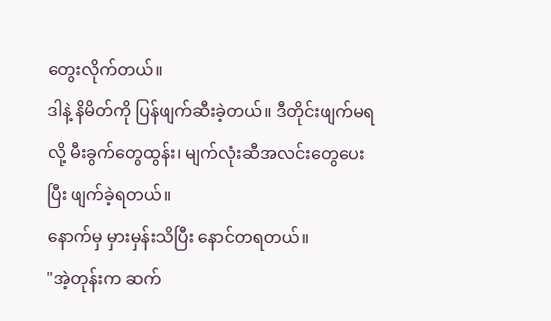တွေးလိုက်တယ်။
ဒါနဲ့ နိမိတ်ကို ပြန်ဖျက်ဆီးခဲ့တယ်။ ဒီတိုင်းဖျက်မရလို့ မီးခွက်တွေထွန်း၊ မျက်လုံးဆီအလင်းတွေပေးပြီး ဖျက်ခဲ့ရတယ်။
နောက်မှ မှားမှန်းသိပြီး နောင်တရတယ်။
"အဲ့တုန်းက ဆက်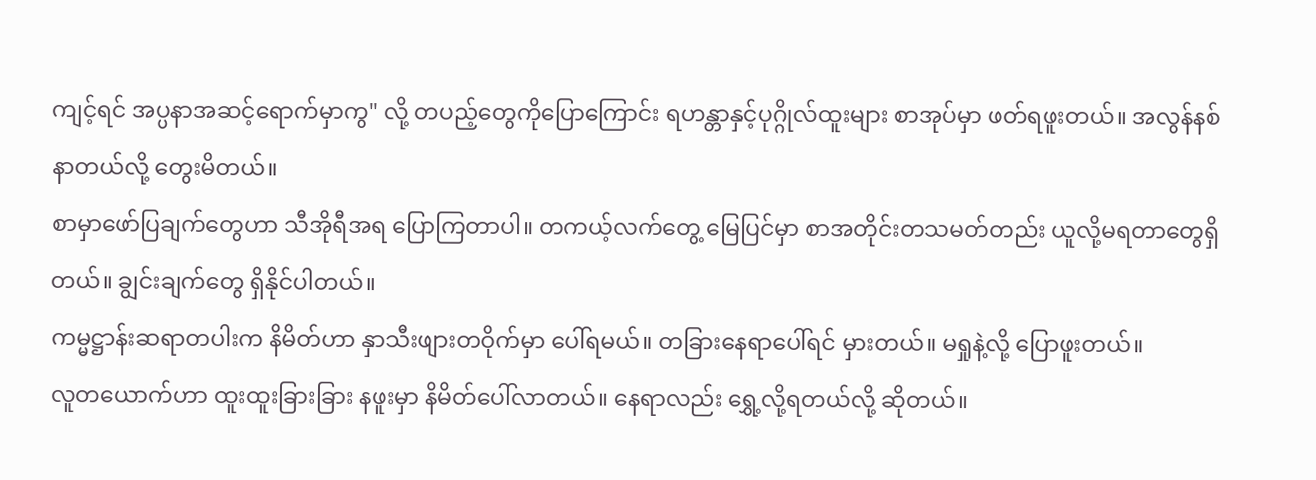ကျင့်ရင် အပ္ပနာအဆင့်ရောက်မှာကွ" လို့ တပည့်တွေကိုပြောကြောင်း ရဟန္တာနှင့်ပုဂ္ဂိုလ်ထူးများ စာအုပ်မှာ ဖတ်ရဖူးတယ်။ အလွန်နစ်နာတယ်လို့ တွေးမိတယ်။
စာမှာဖော်ပြချက်တွေဟာ သီအိုရီအရ ပြောကြတာပါ။ တကယ့်လက်တွေ့ မြေပြင်မှာ စာအတိုင်းတသမတ်တည်း ယူလို့မရတာတွေရှိတယ်။ ချွင်းချက်တွေ ရှိနိုင်ပါတယ်။
ကမ္မဋ္ဌာန်းဆရာတပါးက နိမိတ်ဟာ နှာသီးဖျားတဝိုက်မှာ ပေါ်ရမယ်။ တခြားနေရာပေါ်ရင် မှားတယ်။ မရှုနဲ့လို့ ပြောဖူးတယ်။
လူတယောက်ဟာ ထူးထူးခြားခြား နဖူးမှာ နိမိတ်ပေါ်လာတယ်။ နေရာလည်း ရွှေ့လို့ရတယ်လို့ ဆိုတယ်။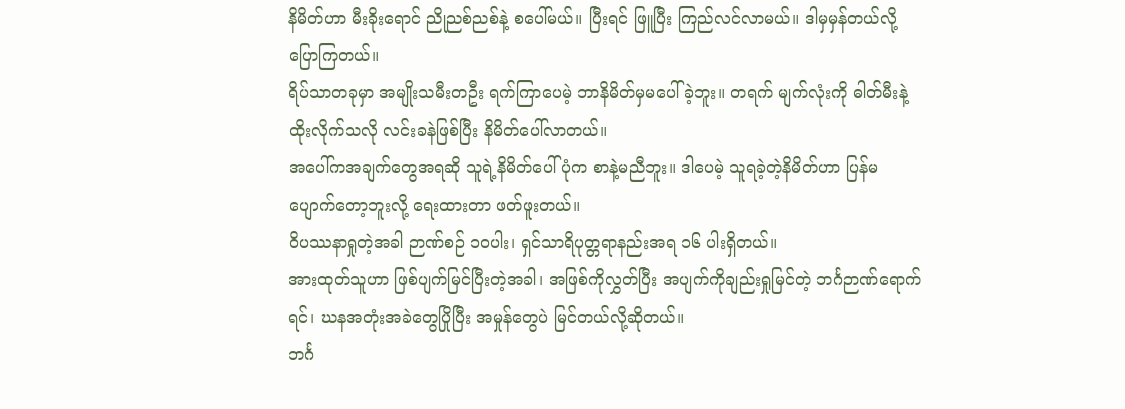နိမိတ်ဟာ မီးခိုးရောင် ညိုညစ်ညစ်နဲ့ စပေါ်မယ်။ ပြီးရင် ဖြူပြီး ကြည်လင်လာမယ်။ ဒါမှမှန်တယ်လို့ ပြောကြတယ်။
ရိပ်သာတခုမှာ အမျိုးသမီး‌တဦး ရက်ကြာပေမဲ့ ဘာနိမိတ်မှမပေါ်ခဲ့ဘူး။ တရက် မျက်လုံးကို ဓါတ်မီးနဲ့ထိုးလိုက်သလို လင်းခနဲဖြစ်ပြီး နိမိတ်ပေါ်လာတယ်။
အပေါ်ကအချက်တွေအရဆို သူရဲ့နိမိတ်‌ပေါ်ပုံက စာနဲ့မညီဘူး။ ဒါပေမဲ့ သူရခဲ့တဲ့နိမိတ်ဟာ ပြန်မပျောက်တော့ဘူးလို့ ရေးထားတာ ဖတ်ဖူးတယ်။
ဝိပဿနာရှုတဲ့အခါ ဉာဏ်စဉ် ၁၀ပါး၊ ရှင်သာရိပုတ္တရာနည်းအရ ၁၆ ပါးရှိတယ်။
အားထုတ်သူဟာ ဖြစ်ပျက်မြင်ပြီးတဲ့အခါ၊ အဖြစ်ကိုလွှတ်ပြီး အပျက်ကိုချည်းရှုမြင်တဲ့ ဘင်္ဂဉာဏ်ရောက်ရင်၊ ဃနအတုံးအခဲတွေပြိုပြီး အမှုန်တွေပဲ မြင်တယ်လို့ဆိုတယ်။
ဘင်္ဂ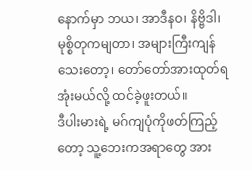နောက်မှာ ဘယ၊ အာဒီနဝ၊ နိဗ္ဗိဒါ၊ မုစ္စိတုကမျတာ၊ အများကြီးကျန်သေးတော့၊ တော်တော်အားထုတ်ရအုံးမယ်လို့ ထင်ခဲ့ဖူးတယ်။
ဒီပါးမားရဲ့ မဂ်ကျပုံကိုဖတ်ကြည့်တော့ သူ့ဘေးကအရာတွေ အား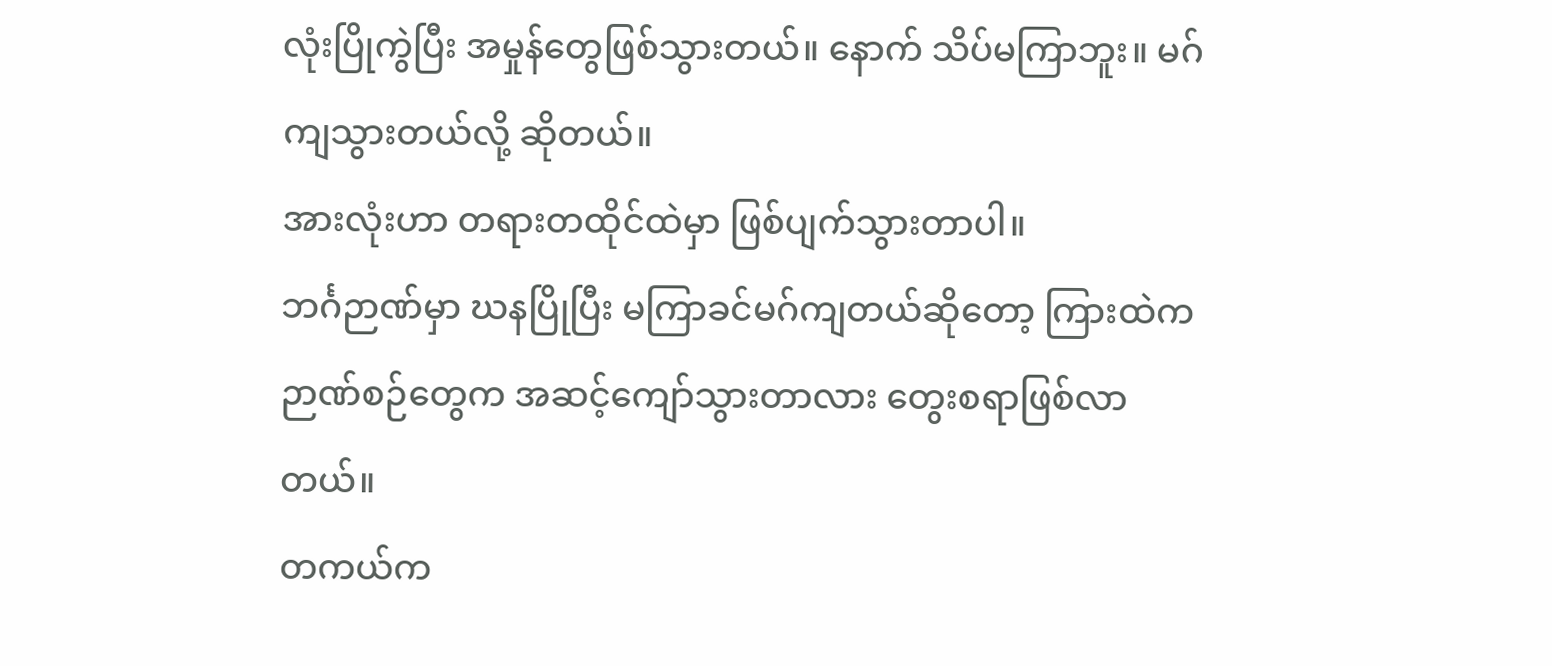လုံးပြိုကွဲပြီး အမှုန်တွေဖြစ်သွားတယ်။ နောက် သိပ်မကြာဘူး။ မဂ်ကျသွားတယ်လို့ ဆိုတယ်။
အားလုံးဟာ တရားတထိုင်ထဲမှာ ဖြစ်ပျက်သွားတာပါ။
ဘင်္ဂဉာဏ်မှာ ဃနပြိုပြီး မကြာခင်မဂ်ကျတယ်ဆိုတော့ ကြားထဲက ဉာဏ်စဉ်တွေက အဆင့်ကျော်သွားတာလား တွေးစရာဖြစ်လာတယ်။
တကယ်က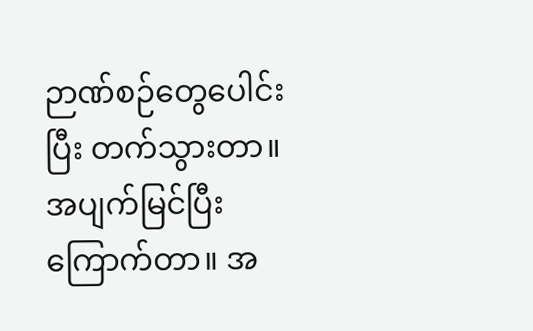ဉာဏ်စဉ်တွေပေါင်းပြီး တက်သွားတာ။
အပျက်မြင်ပြီး ကြောက်တာ။ အ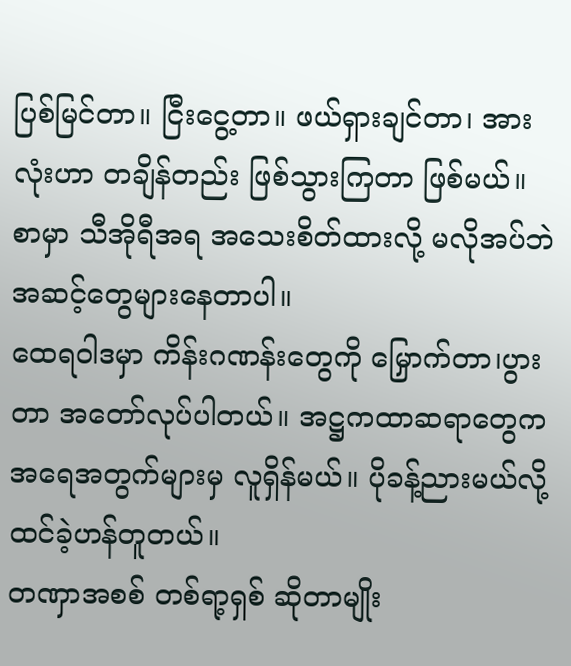ပြစ်မြင်တာ။ ငြီးငွေ့တာ။ ဖယ်ရှားချင်တာ၊ အားလုံးဟာ တချိန်တည်း ဖြစ်သွားကြတာ ဖြစ်မယ်။
စာမှာ သီအိုရီအရ အသေးစိတ်ထားလို့ မလိုအပ်ဘဲ အဆင့်တွေများနေတာပါ။
ထေရဝါဒမှာ ကိန်းဂဏန်းတွေကို မြှောက်တာ၊ပွားတာ အတော်လုပ်ပါတယ်။ အဋ္ဌကထာဆရာတွေက အရေအတွက်များမှ လူရှိန်မယ်။ ပိုခန့်ညားမယ်လို့ ထင်ခဲ့ဟန်တူတယ်။
တဏှာအစစ် တစ်ရာ့ရှစ် ဆိုတာမျိုး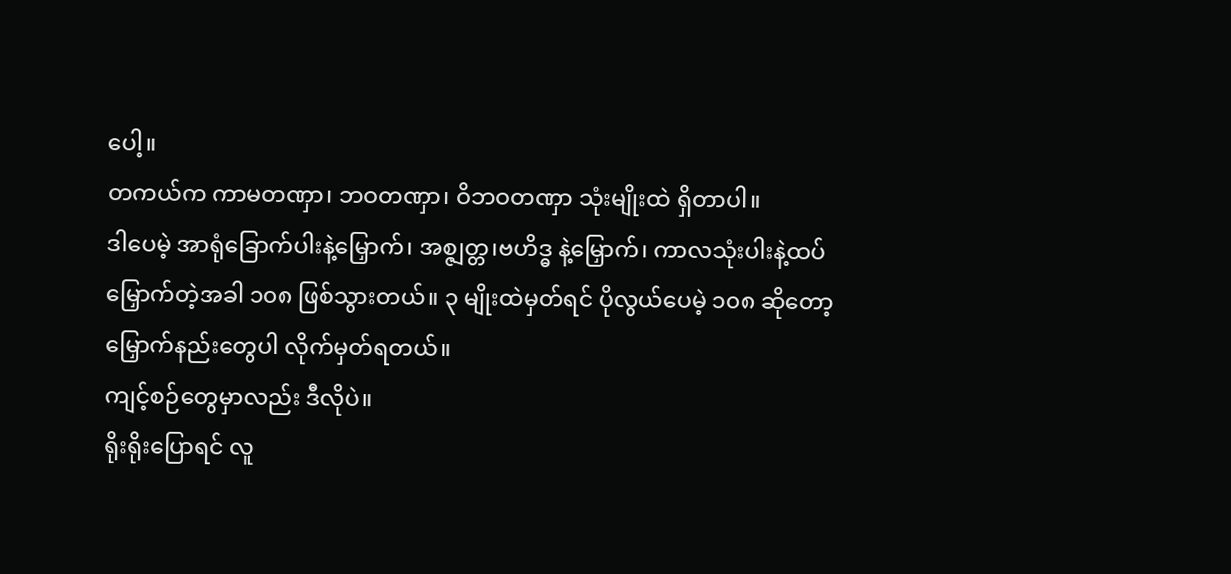ပေါ့။
တကယ်က ကာမတဏှာ၊ ဘဝတဏှာ၊ ဝိဘဝတဏှာ သုံးမျိုးထဲ ရှိတာပါ။
ဒါပေမဲ့ အာရုံခြောက်ပါးနဲ့‌မြှောက်၊ အစ္ဇျတ္တ၊ဗဟိဒ္ဓ နဲ့မြှောက်၊ ကာလသုံးပါးနဲ့ထပ်မြှောက်တဲ့အခါ ၁၀၈ ဖြစ်သွားတယ်။ ၃ မျိုးထဲမှတ်ရင် ပိုလွယ်ပေမဲ့ ၁၀၈ ဆိုတော့ မြှောက်နည်းတွေပါ လိုက်မှတ်ရတယ်။
ကျင့်စဉ်တွေမှာလည်း ဒီလိုပဲ။
ရိုးရိုးပြောရင် လူ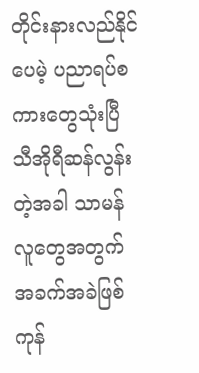တိုင်းနားလည်နိုင်ပေမဲ့ ပညာရပ်စကားတွေသုံးပြီ သီအိုရီဆန်လွန်းတဲ့အခါ သာမန်လူတွေအတွက် အခက်အခဲဖြစ်ကုန်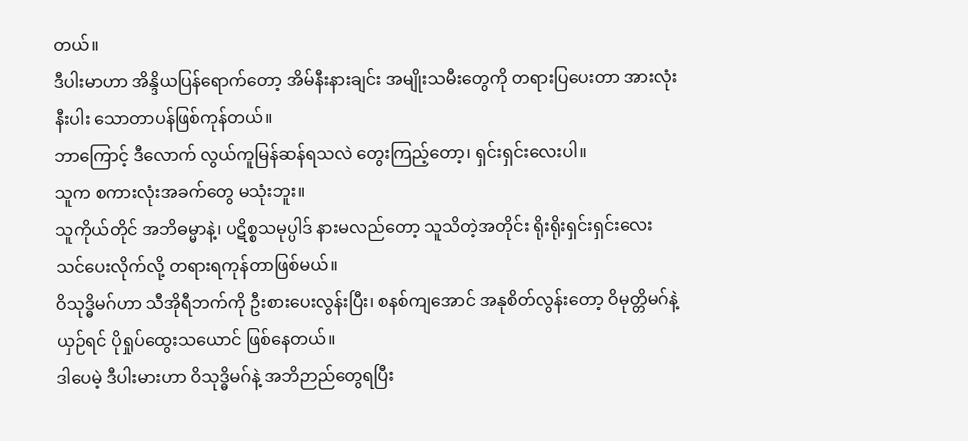တယ်။
ဒီပါးမာဟာ အိန္ဒိယပြန်ရောက်တော့ အိမ်နီးနားချင်း အမျိုးသမီးတွေကို တရားပြပေးတာ အားလုံးနီးပါး သောတာပန်ဖြစ်ကုန်တယ်။
ဘာကြောင့် ဒီလောက် လွယ်ကူမြန်ဆန်ရသလဲ တွေးကြည့်တော့၊ ရှင်းရှင်းလေးပါ။
သူက စကားလုံးအခက်တွေ မသုံးဘူး။
သူကိုယ်တိုင် အဘိဓမ္မာနဲ့၊ ပဋိစ္စသမုပ္ပါဒ် နားမလည်တော့ သူသိတဲ့အတိုင်း ရိုးရိုးရှင်းရှင်း‌လေး သင်ပေးလိုက်လို့ တရားရကုန်တာဖြစ်မယ်။
ဝိသုဒ္ဓိမဂ်ဟာ သီအိုရီဘက်ကို ဦးစားပေးလွန်းပြီး၊ စနစ်ကျအောင် အနုစိတ်လွန်းတော့ ဝိမုတ္တိမဂ်နဲ့ယှဉ်ရင် ပိုရှုပ်ထွေးသယောင် ဖြစ်နေတယ်။
ဒါပေမဲ့ ဒီပါးမားဟာ ဝိသုဒ္ဓိမဂ်နဲ့ အဘိဉာည်တွေရပြီး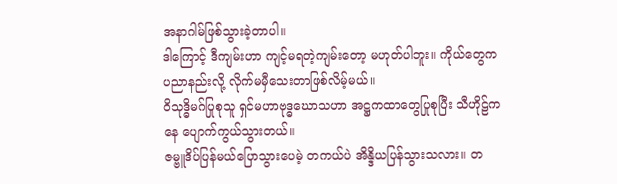အနာဂါမ်ဖြစ်သွားခဲ့တာပါ။
ဒါကြောင့် ဒီကျမ်းဟာ ကျင့်မရတဲ့ကျမ်းတော့ မဟုတ်ပါဘူး။ ကိုယ်တွေက ပညာနည်းလို့ လိုက်မမှီသေးတာဖြစ်လိမ့်မယ်။
ဝိသုဒ္ဓိမဂ်ပြုစုသူ ရှင်မဟာဗုဒ္ဓဃောသဟာ အဋ္ဌကထာတွေပြုစုပြီး သီဟိုဠ်ကနေ ပျောက်ကွယ်သွားတယ်။
ဇမ္ဗူဒိပ်ပြန်မယ်ပြောသွားပေမဲ့ တကယ်ပဲ အိန္ဒိယပြန်သွားသလား။ တ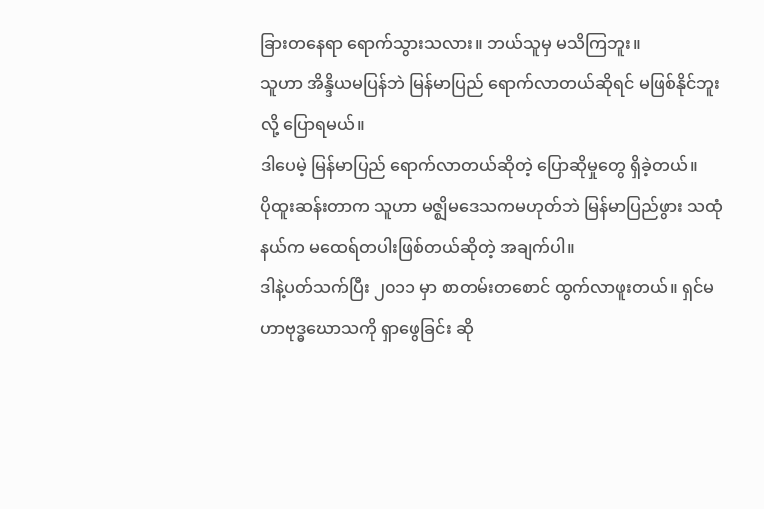ခြားတနေရာ ရောက်သွားသလား။ ဘယ်သူမှ မသိကြဘူး။
သူဟာ အိန္ဒိယမပြန်ဘဲ မြန်မာပြည် ရောက်လာတယ်ဆိုရင် မဖြစ်နိုင်ဘူးလို့ ပြောရမယ်။
ဒါပေမဲ့ မြန်မာပြည် ရောက်လာတယ်ဆိုတဲ့ ပြောဆိုမှု‌တွေ ရှိခဲ့တယ်။
ပိုထူးဆန်းတာက သူဟာ မဇ္ဈိမဒေသကမဟုတ်ဘဲ မြန်မာပြည်ဖွား သထုံနယ်က မထေရ်တပါးဖြစ်တယ်ဆိုတဲ့ အချက်ပါ။
ဒါနဲ့ပတ်သက်ပြီး ၂၀၁၁ မှာ စာတမ်းတစောင် ထွက်လာဖူးတယ်။ ရှင်မဟာဗုဒ္ဓဃောသကို ရှာဖွေခြင်း ဆို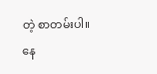တဲ့ စာတမ်းပါ။
နေ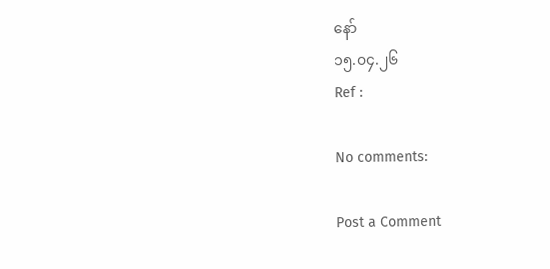နော်
၁၅.၀၄.၂၆
Ref :

No comments:

Post a Comment